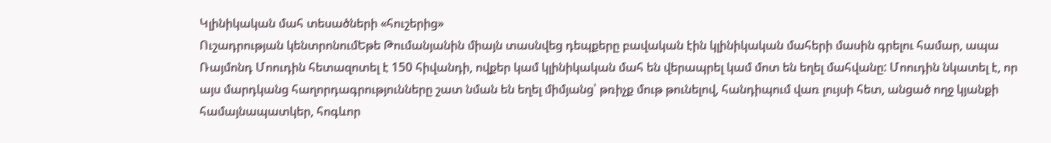Կլինիկական մահ տեսածների «հուշերից»
Ուշադրության կենտրոնումԵթե Թումանյանին միայն տասնվեց դեպքերը բավական էին կլինիկական մահերի մասին գրելու համար, ապա Ռայմոնդ Մոուդին հետազոտել է 150 հիվանդի, ովքեր կամ կլինիկական մահ են վերապրել կամ մոտ են եղել մահվանը: Մոուդին նկատել է, որ այս մարդկանց հաղորդագրությունները շատ նման են եղել միմյանց՝ թռիչք մութ թունելով, հանդիպում վառ լույսի հետ, անցած ողջ կյանքի համայնապատկեր, հոգևոր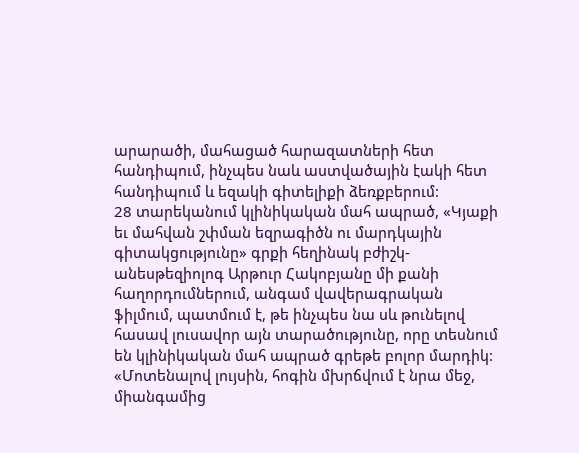արարածի, մահացած հարազատների հետ հանդիպում, ինչպես նաև աստվածային էակի հետ հանդիպում և եզակի գիտելիքի ձեռքբերում:
28 տարեկանում կլինիկական մահ ապրած, «Կյաքի եւ մահվան շփման եզրագիծն ու մարդկային գիտակցությունը» գրքի հեղինակ բժիշկ-անեսթեզիոլոգ Արթուր Հակոբյանը մի քանի հաղորդումներում, անգամ վավերագրական ֆիլմում, պատմում է, թե ինչպես նա սև թունելով հասավ լուսավոր այն տարածությունը, որը տեսնում են կլինիկական մահ ապրած գրեթե բոլոր մարդիկ:
«Մոտենալով լույսին, հոգին մխրճվում է նրա մեջ, միանգամից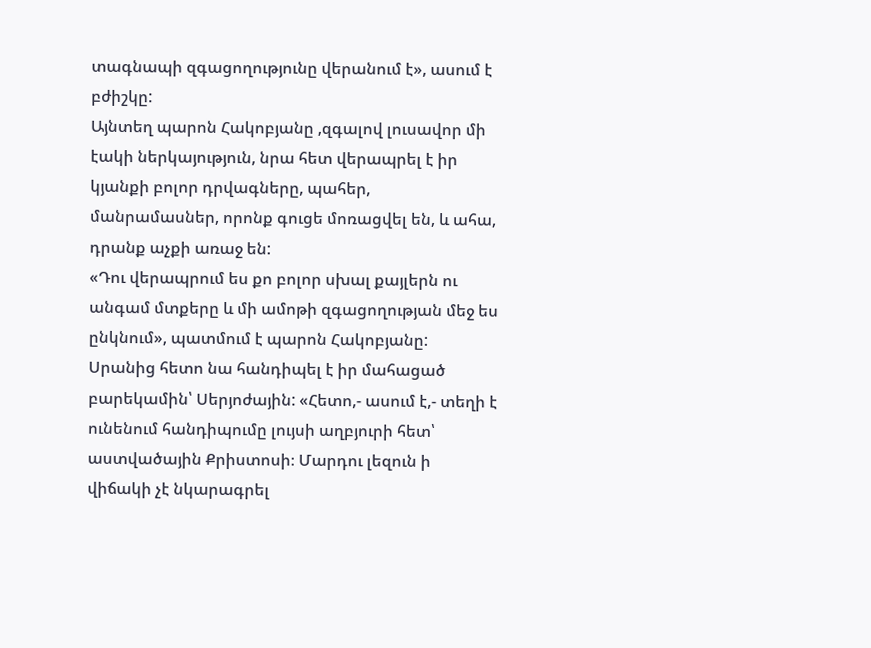տագնապի զգացողությունը վերանում է», ասում է բժիշկը:
Այնտեղ պարոն Հակոբյանը ,զգալով լուսավոր մի էակի ներկայություն, նրա հետ վերապրել է իր կյանքի բոլոր դրվագները, պահեր, մանրամասներ, որոնք գուցե մոռացվել են, և ահա, դրանք աչքի առաջ են:
«Դու վերապրում ես քո բոլոր սխալ քայլերն ու անգամ մտքերը և մի ամոթի զգացողության մեջ ես ընկնում», պատմում է պարոն Հակոբյանը:
Սրանից հետո նա հանդիպել է իր մահացած բարեկամին՝ Սերյոժային: «Հետո,- ասում է,- տեղի է ունենում հանդիպումը լույսի աղբյուրի հետ՝ աստվածային Քրիստոսի։ Մարդու լեզուն ի վիճակի չէ նկարագրել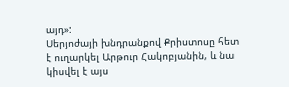այդ»:
Սերյոժայի խնդրանքով Քրիստոսը հետ է ուղարկել Արթուր Հակոբյանին, և նա կիսվել է այս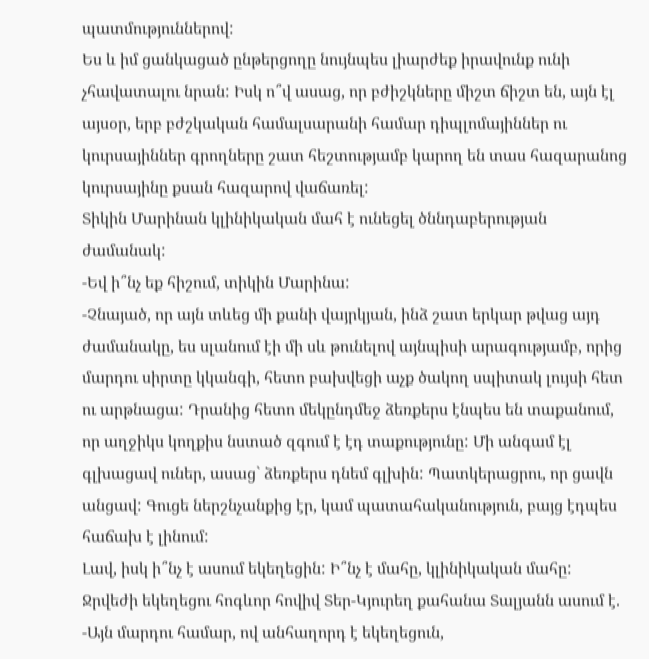պատմություններով:
Ես և իմ ցանկացած ընթերցողը նույնպես լիարժեք իրավունք ունի չհավատալու նրան: Իսկ ո՞վ ասաց, որ բժիշկները միշտ ճիշտ են, այն էլ այսօր, երբ բժշկական համալսարանի համար դիպլոմայիններ ու կուրսայիններ գրողները շատ հեշտությամբ կարող են տաս հազարանոց կուրսայինը քսան հազարով վաճառել:
Տիկին Մարինան կլինիկական մահ է ունեցել ծննդաբերության ժամանակ:
-Եվ ի՞նչ եք հիշում, տիկին Մարինա:
-Չնայած, որ այն տևեց մի քանի վայրկյան, ինձ շատ երկար թվաց այդ ժամանակը, ես սլանում էի մի սև թունելով այնպիսի արագությամբ, որից մարդու սիրտը կկանգի, հետո բախվեցի աչք ծակող սպիտակ լույսի հետ ու արթնացա: Դրանից հետո մեկընդմեջ ձեռքերս էնպես են տաքանում, որ աղջիկս կողքիս նստած զգում է էդ տաքությունը: Մի անգամ էլ գլխացավ ուներ, ասաց` ձեռքերս դնեմ գլխին: Պատկերացրու, որ ցավն անցավ: Գուցե ներշնչանքից էր, կամ պատահականություն, բայց էդպես հաճախ է լինում:
Լավ, իսկ ի՞նչ է ասում եկեղեցին: Ի՞նչ է մահը, կլինիկական մահը:
Ջրվեժի եկեղեցու հոգևոր հովիվ Տեր-Կյուրեղ քահանա Տալյանն ասում է.
-Այն մարդու համար, ով անհաղորդ է եկեղեցուն,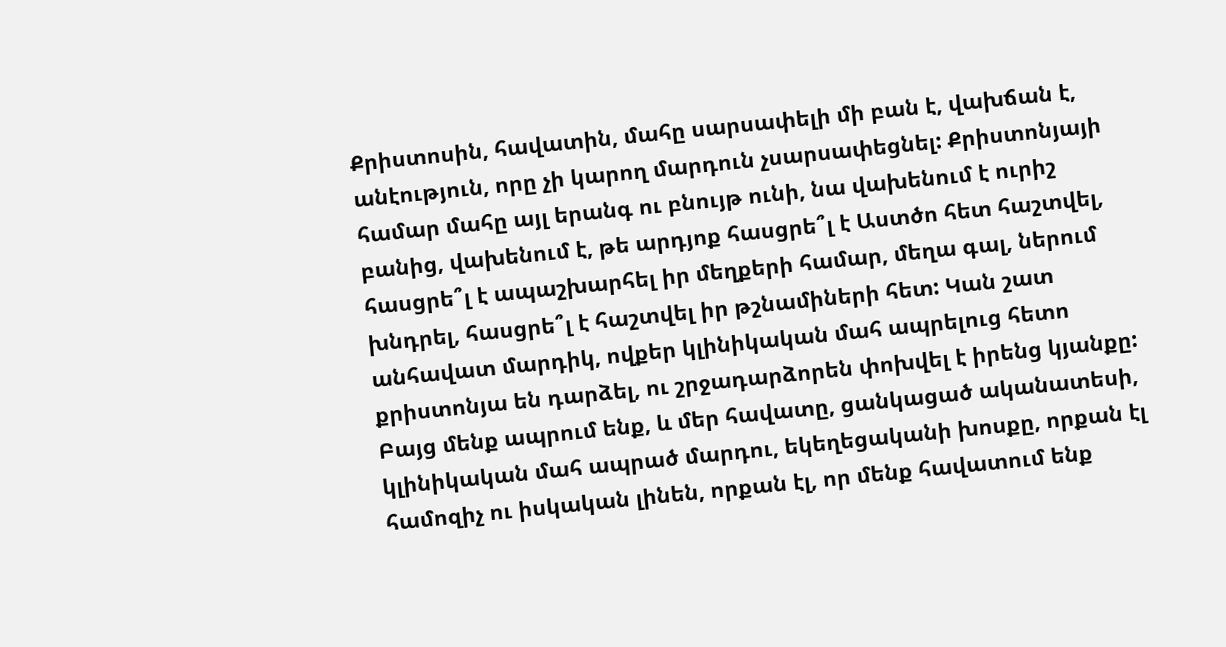Քրիստոսին, հավատին, մահը սարսափելի մի բան է, վախճան է, անէություն, որը չի կարող մարդուն չսարսափեցնել: Քրիստոնյայի համար մահը այլ երանգ ու բնույթ ունի, նա վախենում է ուրիշ բանից, վախենում է, թե արդյոք հասցրե՞լ է Աստծո հետ հաշտվել, հասցրե՞լ է ապաշխարհել իր մեղքերի համար, մեղա գալ, ներում խնդրել, հասցրե՞լ է հաշտվել իր թշնամիների հետ: Կան շատ անհավատ մարդիկ, ովքեր կլինիկական մահ ապրելուց հետո քրիստոնյա են դարձել, ու շրջադարձորեն փոխվել է իրենց կյանքը:
Բայց մենք ապրում ենք, և մեր հավատը, ցանկացած ականատեսի, կլինիկական մահ ապրած մարդու, եկեղեցականի խոսքը, որքան էլ համոզիչ ու իսկական լինեն, որքան էլ, որ մենք հավատում ենք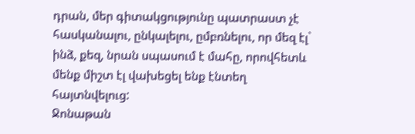դրան, մեր գիտակցությունը պատրաստ չէ հասկանալու, ընկալելու, ըմբռնելու, որ մեզ էլ` ինձ, քեզ, նրան սպասում է մահը, որովհետև մենք միշտ էլ վախեցել ենք էնտեղ հայտնվելուց:
Ջոնաթան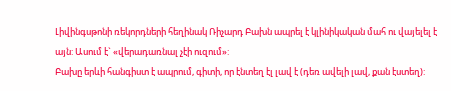Լիվինգսթոնի ռեկորդների հեղինակ Ռիչարդ Բախն ապրել է կլինիկական մահ ու վայելել է այն: Ասում է` «վերադառնալ չէի ուզում»:
Բախը երևի հանգիստ է ապրում, գիտի, որ էնտեղ էլ լավ է (դեռ ավելի լավ, քան էստեղ):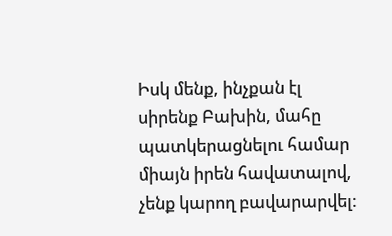Իսկ մենք, ինչքան էլ սիրենք Բախին, մահը պատկերացնելու համար միայն իրեն հավատալով, չենք կարող բավարարվել: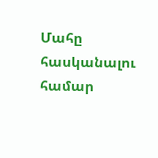Մահը հասկանալու համար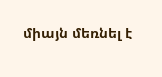միայն մեռնել է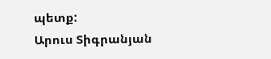պետք:
Արուս Տիգրանյան